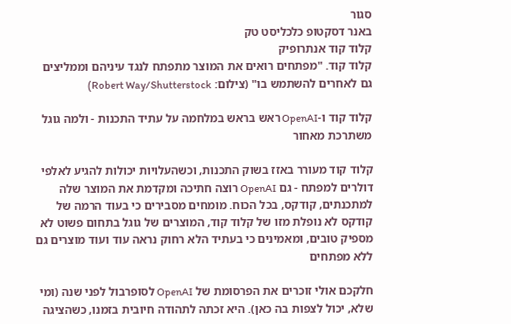סגור
באנר דסקטופ כלכליסט טק
קלוד קוד אנתרופיק
קלוד קוד. "מפתחים רואים את המוצר מתפתח לנגד עיניהם וממליצים גם לאחרים להשתמש בו" (צילום: Robert Way/Shutterstock)

קלוד קוד ו-OpenAI ראש בראש במלחמה על עתיד התכנות - ולמה גוגל משתרכת מאחור

קלוד קוד מעורר באזז בשוק התכנות, וכשהעלויות יכולות להגיע לאלפי דולרים למפתח - גם OpenAI רוצה חתיכה ומקדמת את המוצר שלה למתכנתים, קודקס, בכל הכוח. מומחים מסבירים כי בעוד הרמה של קודקס לא נופלת מזו של קלוד קוד, המוצרים של גוגל בתחום פשוט לא מספיק טובים, ומאמינים כי בעתיד הלא רחוק נראה עוד ועוד מוצרים גם ללא מפתחים

חלקכם אולי זוכרים את הפרסומת של OpenAI לסופרבול לפני שנה (ומי שלא, יכול לצפות בה כאן). היא זכתה לתהודה חיובית בזמנו, כשהציגה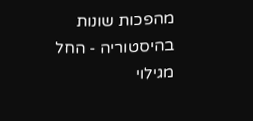מהפכות שונות בהיסטוריה - החל מגילוי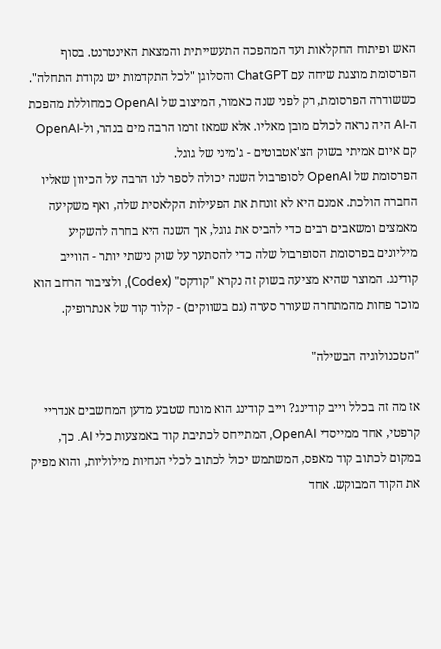האש ופיתוח החקלאות ועד המהפכה התעשייתית והמצאת האינטרנט. בסוף הפרסומת מוצגת שיחה עם ChatGPT והסלוגן "לכל התקדמות יש נקודת התחלה". כששודרה הפרסומת, רק לפני שנה כאמור, המיצוב של OpenAI כמחוללת מהפכת ה-AI היה נראה לכולם מובן מאליו. אלא שמאז זרמו הרבה מים בנהר, ול-OpenAI קם איום אמיתי בשוק הצ'אטבוטים - ג'מיני של גוגל.
הפרסומת של OpenAI לסופרבול השנה יכולה לספר לנו הרבה על הכיוון שאליו החברה הולכת. אמנם היא לא זונחת את הפעילות הקלאסית שלה, ואף משקיעה מאמצים ומשאבים רבים כדי להביס את גוגל, אך השנה היא בחרה להשקיע מיליונים בפרסומת הסופרבול שלה כדי להסתער על שוק נישתי יותר - הווייב קודינג. המוצר שהיא מציעה בשוק זה נקרא "קודקס" (Codex), ולציבור הרחב הוא מוכר פחות מהמתחרה שעורר סערה (גם בשווקים) - קלוד קוד של אנתרופיק.

"הטכנולוגיה הבשילה"

אז מה זה בכלל וייב קודינג? וייב קודינג הוא מונח שטבע מדען המחשבים אנדריי קרפטי, אחד ממייסדי OpenAI, המתייחס לכתיבת קוד באמצעות כלי AI. כך, במקום לכתוב קוד מאפס, המשתמש יכול לכתוב לכלי הנחיות מילוליות, והוא מפיק את הקוד המבוקש. אחד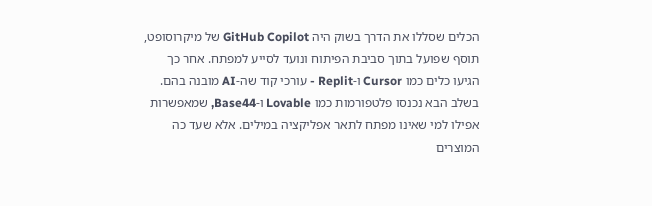הכלים שסללו את הדרך בשוק היה GitHub Copilot של מיקרוסופט, תוסף שפועל בתוך סביבת הפיתוח ונועד לסייע למפתח. אחר כך הגיעו כלים כמו Cursor ו-Replit - עורכי קוד שה-AI מובנה בהם. בשלב הבא נכנסו פלטפורמות כמו Lovable ו-Base44, שמאפשרות אפילו למי שאינו מפתח לתאר אפליקציה במילים. אלא שעד כה המוצרים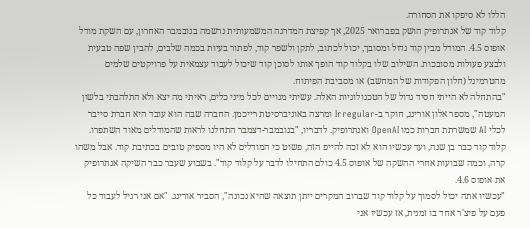הללו לא סיפקו את הסחורה.
קלוד קוד של אנתרופיק הושק בפברואר 2025, אך קפיצת המדרגה המשמעותית נרשמה בנובמבר האחרון, עם השקת מודל אופוס 4.5. המודל מבין קוד גדול ומסובך, יכול לכתוב, לתקן ולשפר קוד, לפתור בעיות בכמה שלבים, להבין שפה טבעית ולבצע פעולות מסובכות. השילוב שלו בקלוד קוד הופך אותו לסוכן קוד שיכול לעבוד עצמאית על פרויקטים שלמים מהטרמינל (חלון הפקודות של המחשב) או מסביבת הפיתוח.
"בהתחלה לא הייתי חסיד גדול של הטכנולוגיות האלה. עשיתי מנויים לכל מיני כלים, ראיתי מה יצא ולא התלהבתי בלשון המעטה", מספר אלון אורינג, חוקר ב-Irregular ומרצה באוניברסיטת רייכמן. החברה שבה הוא עובד היא חברת סייבר לכלי AI שמשרתת חברות כמו OpenAI ואנתרופיק. לדבריו, "בנובמבר-דצמבר התחלנו לראות שהמודלים מאוד השתפרו. קלוד קוד כבר בן שנה, ועד עכשיו הוא לא זכה להייפ הזה, פשוט כי המודלים לא היו מספיק טובים בכתיבת קוד. אבל משהו קרה, וכמה שבועות אחרי ההשקה של אופוס 4.5 כולם התחילו לדבר על קלוד קוד". בשבוע שעבר כבר השיקה אנתרופיק את אופוס 4.6.
"עכשיו אתה יכול לסמוך על קלוד קוד שברוב המקרים ייתן תוצאה שהיא נכונה", הסביר אורינג. "אם אני רגיל לעבוד כל פעם על פיצ'ר אחד בו זמנית, אז עכשיו אני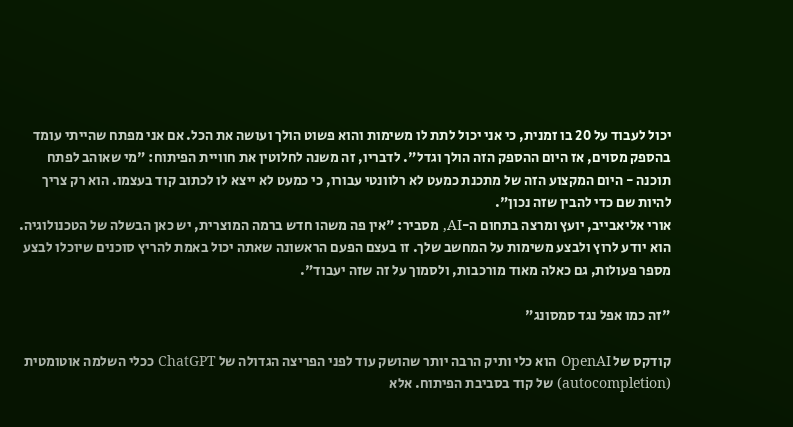יכול לעבוד על 20 בו זמנית, כי אני יכול לתת לו משימות והוא פשוט הולך ועושה את הכל. אם אני מפתח שהייתי עומד בהספק מסוים, אז היום ההספק הזה הולך וגדל". לדבריו, זה משנה לחלוטין את חוויית הפיתוח: "מי שאוהב לפתח תוכנה - היום המקצוע הזה של מתכנת כמעט לא רלוונטי עבורו, כי כמעט לא ייצא לו לכתוב קוד בעצמו. הוא רק צריך להיות שם כדי להבין שזה נכון".
אורי אליאבייב, יועץ ומרצה בתחום ה-AI, מסביר: "אין פה משהו חדש ברמה המוצרית, יש כאן הבשלה של הטכנולוגיה. הוא יודע לרוץ ולבצע משימות על המחשב שלך. זו בעצם הפעם הראשונה שאתה יכול באמת להריץ סוכנים שיוכלו לבצע מספר פעולות, גם כאלה מאוד מורכבות, ולסמוך על זה שזה יעבוד".

"זה כמו אפל נגד סמסונג"

קודקס של OpenAI הוא כלי ותיק הרבה יותר שהושק עוד לפני הפריצה הגדולה של ChatGPT ככלי השלמה אוטומטית (autocompletion) של קוד בסביבת הפיתוח. אלא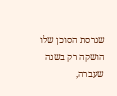שגרסת הסוכן שלו הושקה רק בשנה שעברה,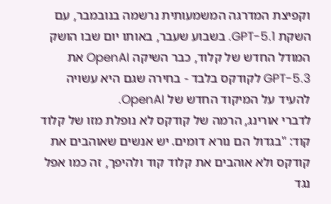וקפיצת המדרגה המשמעותית נרשמה בנובמבר, עם השקת GPT-5.1. בשבוע שעבר, באותו יום שבו הושק המודל החדש של קלוד, כבר השיקה OpenAI את GPT-5.3 לקודקס בלבד - בחירה שגם היא עשויה להעיד על המיקוד החדש של OpenAI.
לדברי אורינג, הרמה של קודקס לא נופלת מזו של קלוד קוד: "בגדול הם נורא דומים. יש אנשים שאוהבים את קודקס ולא אוהבים את קלוד קוד ולהיפך, זה כמו אפל נגד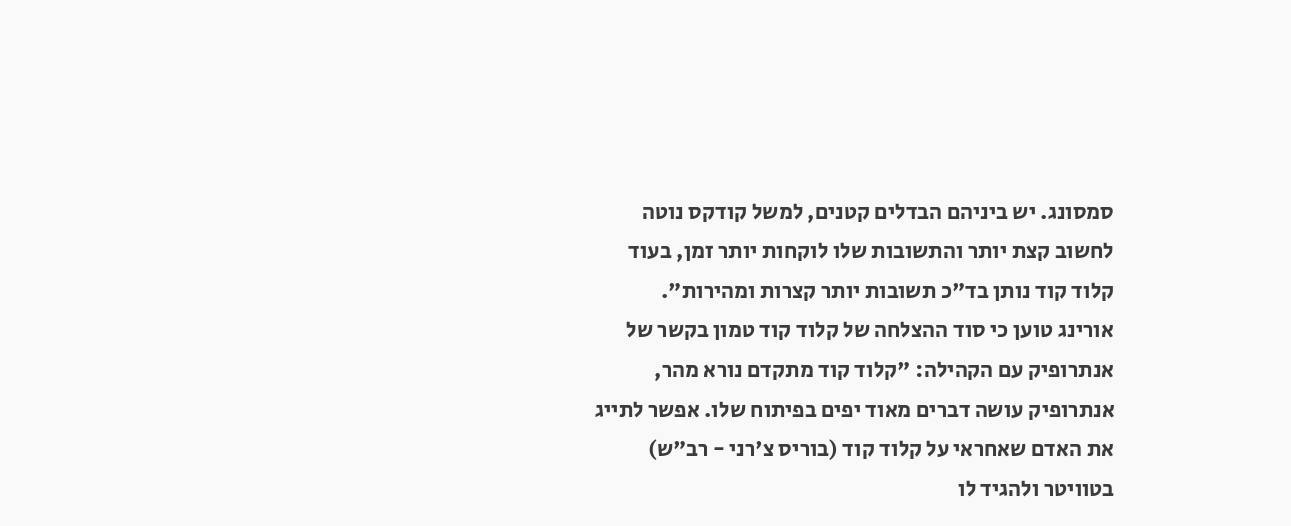סמסונג. יש ביניהם הבדלים קטנים, למשל קודקס נוטה לחשוב קצת יותר והתשובות שלו לוקחות יותר זמן, בעוד קלוד קוד נותן בד"כ תשובות יותר קצרות ומהירות".
אורינג טוען כי סוד ההצלחה של קלוד קוד טמון בקשר של אנתרופיק עם הקהילה: "קלוד קוד מתקדם נורא מהר, אנתרופיק עושה דברים מאוד יפים בפיתוח שלו. אפשר לתייג את האדם שאחראי על קלוד קוד (בוריס צ'רני - רב"ש) בטוויטר ולהגיד לו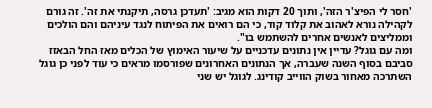'חסר לי הפיצ'ר הזה', ותוך 20 דקות הוא מגיב: 'תעדכן גרסה, תיקנתי את זה'. זה גורם לקהילה נורא לאהוב את קלוד קוד, כי הם רואים את הפיתוח לנגד עיניהם והם הולכים וממליצים לאנשים אחרים להשתמש בו".
ומה עם גוגל? עדיין אין נתונים עדכניים על שיעור האימוץ של הכלים מאז החל הבאזז סביבם בסוף השנה שעברה, אך הנתונים האחרונים שפורסמו מראים כי עוד לפני כן גוגל השתרכה מאחור בשוק הווייב קודינג. לגוגל יש שני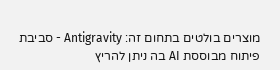מוצרים בולטים בתחום זה: Antigravity - סביבת פיתוח מבוססת AI בה ניתן להריץ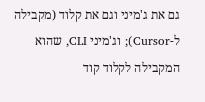גם את ג'מיני וגם את קלוד (מקבילה ל-Cursor); וג'מיני CLI, שהוא המקבילה לקלוד קוד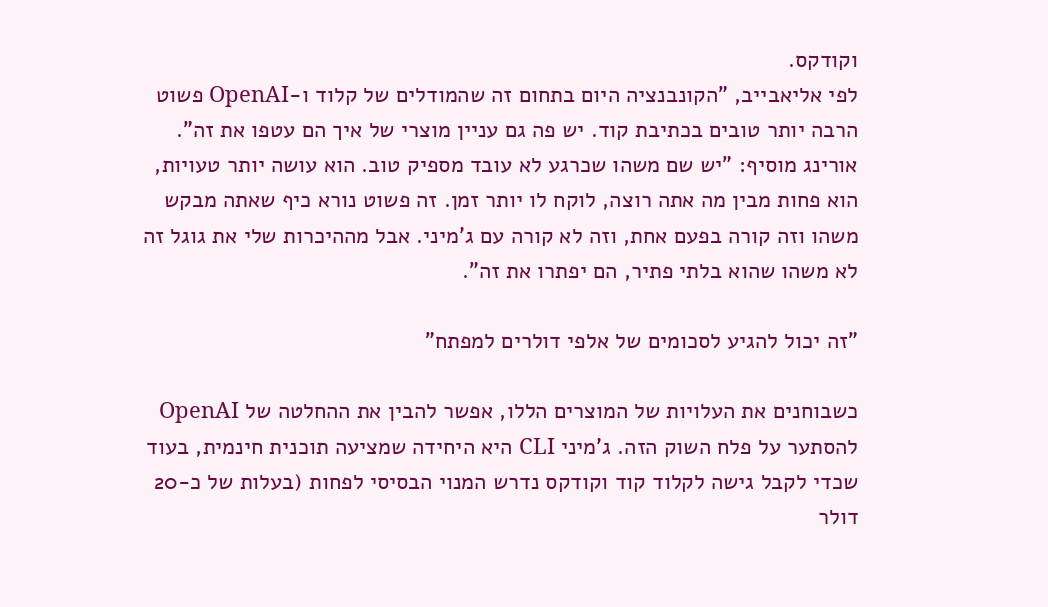וקודקס.
לפי אליאבייב, "הקונבנציה היום בתחום זה שהמודלים של קלוד ו-OpenAI פשוט הרבה יותר טובים בכתיבת קוד. יש פה גם עניין מוצרי של איך הם עטפו את זה". אורינג מוסיף: "יש שם משהו שכרגע לא עובד מספיק טוב. הוא עושה יותר טעויות, הוא פחות מבין מה אתה רוצה, לוקח לו יותר זמן. זה פשוט נורא כיף שאתה מבקש משהו וזה קורה בפעם אחת, וזה לא קורה עם ג'מיני. אבל מההיכרות שלי את גוגל זה לא משהו שהוא בלתי פתיר, הם יפתרו את זה".

"זה יכול להגיע לסכומים של אלפי דולרים למפתח"

כשבוחנים את העלויות של המוצרים הללו, אפשר להבין את ההחלטה של OpenAI להסתער על פלח השוק הזה. ג'מיני CLI היא היחידה שמציעה תוכנית חינמית, בעוד שכדי לקבל גישה לקלוד קוד וקודקס נדרש המנוי הבסיסי לפחות (בעלות של כ-20 דולר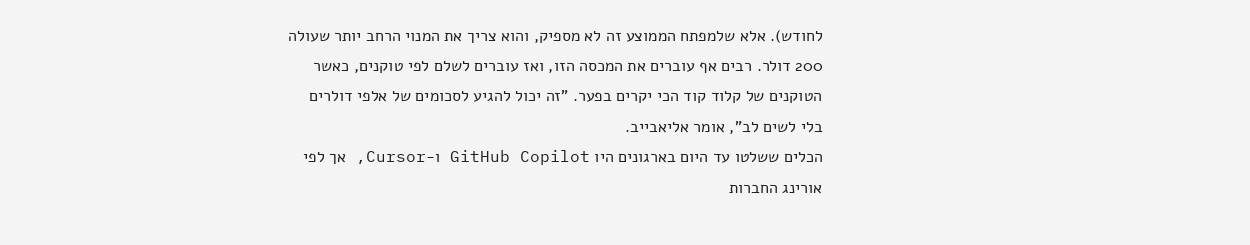לחודש). אלא שלמפתח הממוצע זה לא מספיק, והוא צריך את המנוי הרחב יותר שעולה 200 דולר. רבים אף עוברים את המכסה הזו, ואז עוברים לשלם לפי טוקנים, כאשר הטוקנים של קלוד קוד הכי יקרים בפער. "זה יכול להגיע לסכומים של אלפי דולרים בלי לשים לב", אומר אליאבייב.
הכלים ששלטו עד היום בארגונים היו GitHub Copilot ו-Cursor, אך לפי אורינג החברות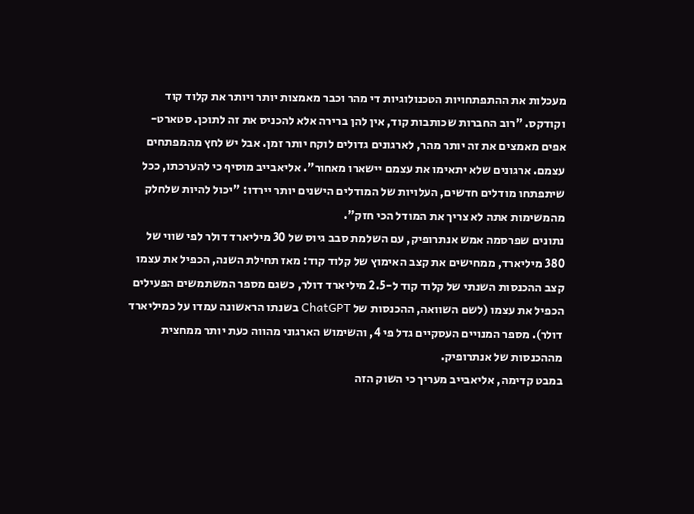מעכלות את ההתפתחויות הטכנולוגיות די מהר וכבר מאמצות יותר ויותר את קלוד קוד וקודקס. "רוב החברות שכותבות קוד, אין להן ברירה אלא להכניס את זה לתוכן. סטארט-אפים מאמצים את זה יותר מהר, לארגונים גדולים לוקח יותר זמן. אבל יש לחץ מהמפתחים עצמם. ארגונים שלא יתאימו את עצמם יישארו מאחור". אליאבייב מוסיף כי להערכתו, ככל שיתפתחו מודלים חדשים, העלויות של המודלים הישנים יותר יירדו: "יכול להיות שלחלק מהמשימות אתה לא צריך את המודל הכי חזק".
נתונים שפרסמה אמש אנתרופיק, עם השלמת סבב גיוס של 30 מיליארד דולר לפי שווי של 380 מיליארד, ממחישים את קצב האימוץ של קלוד קוד: מאז תחילת השנה, הכפיל את עצמו קצב ההכנסות השנתי של קלוד קוד ל-2.5 מיליארד דולר, כשגם מספר המשתמשים הפעילים הכפיל את עצמו (לשם השוואה, ההכנסות של ChatGPT בשנתו הראשונה עמדו על כמיליארד דולר). מספר המנויים העסקיים גדל פי 4, והשימוש הארגוני מהווה כעת יותר ממחצית מההכנסות של אנתרופיק.
במבט קדימה, אליאבייב מעריך כי השוק הזה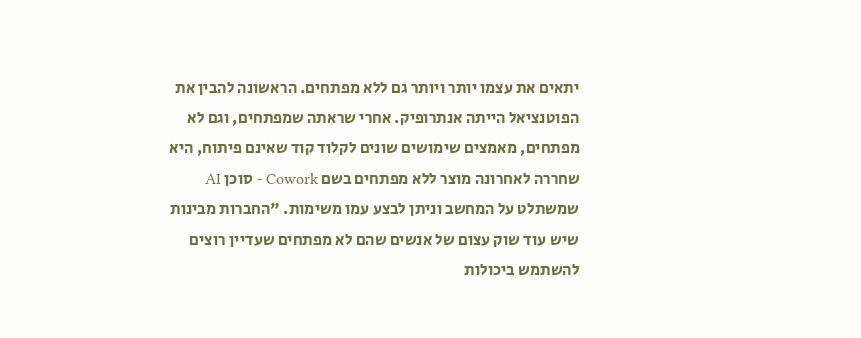יתאים את עצמו יותר ויותר גם ללא מפתחים. הראשונה להבין את הפוטנציאל הייתה אנתרופיק. אחרי שראתה שמפתחים, וגם לא מפתחים, מאמצים שימושים שונים לקלוד קוד שאינם פיתוח, היא שחררה לאחרונה מוצר ללא מפתחים בשם Cowork - סוכן AI שמשתלט על המחשב וניתן לבצע עמו משימות. "החברות מבינות שיש עוד שוק עצום של אנשים שהם לא מפתחים שעדיין רוצים להשתמש ביכולות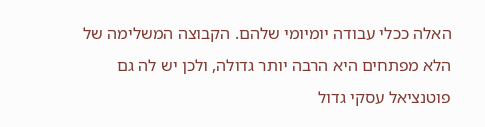האלה ככלי עבודה יומיומי שלהם. הקבוצה המשלימה של הלא מפתחים היא הרבה יותר גדולה, ולכן יש לה גם פוטנציאל עסקי גדול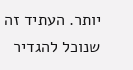יותר. העתיד זה שנוכל להגדיר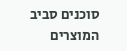סוכנים סביב המוצרים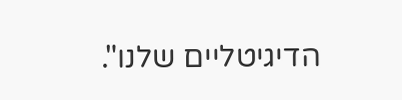הדיגיטליים שלנו".